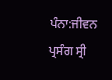ਪੰਨਾ:ਜੀਵਨ ਪ੍ਰਸੰਗ ਸ੍ਰੀ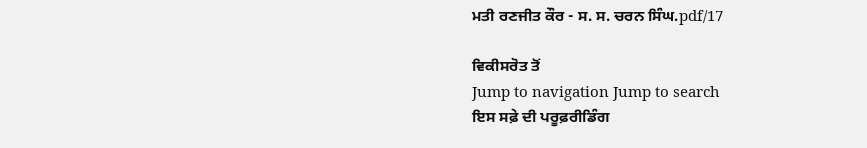ਮਤੀ ਰਣਜੀਤ ਕੌਰ - ਸ. ਸ. ਚਰਨ ਸਿੰਘ.pdf/17

ਵਿਕੀਸਰੋਤ ਤੋਂ
Jump to navigation Jump to search
ਇਸ ਸਫ਼ੇ ਦੀ ਪਰੂਫ਼ਰੀਡਿੰਗ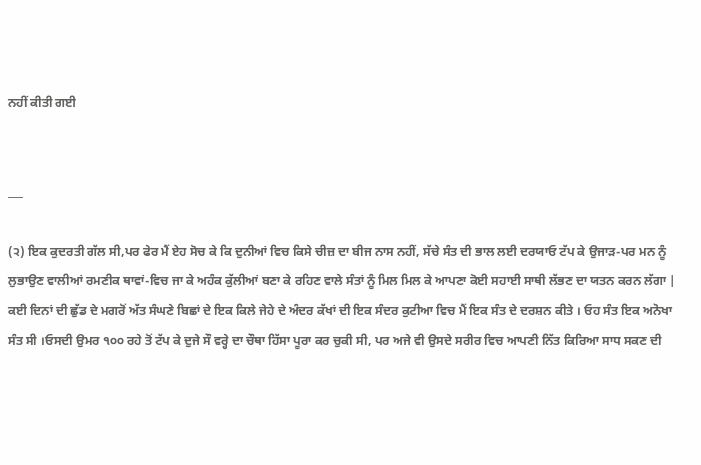ਨਹੀਂ ਕੀਤੀ ਗਈ


___

(੨) ਇਕ ਕੁਦਰਤੀ ਗੱਲ ਸੀ,ਪਰ ਫੇਰ ਮੈਂ ਏਹ ਸੋਚ ਕੇ ਕਿ ਦੁਨੀਆਂ ਵਿਚ ਕਿਸੇ ਚੀਜ਼ ਦਾ ਬੀਜ ਨਾਸ ਨਹੀਂ, ਸੱਚੇ ਸੰਤ ਦੀ ਭਾਲ ਲਈ ਦਰਯਾਓ ਟੱਪ ਕੇ ਉਜਾੜ-ਪਰ ਮਨ ਨੂੰ ਲੁਭਾਉਣ ਵਾਲੀਆਂ ਰਮਣੀਕ ਥਾਵਾਂ-ਵਿਚ ਜਾ ਕੇ ਅਹੰਕ ਕੁੱਲੀਆਂ ਬਣਾ ਕੇ ਰਹਿਣ ਵਾਲੇ ਸੰਤਾਂ ਨੂੰ ਮਿਲ ਮਿਲ ਕੇ ਆਪਣਾ ਕੋਈ ਸਹਾਈ ਸਾਥੀ ਲੱਭਣ ਦਾ ਯਤਨ ਕਰਨ ਲੱਗਾ | ਕਈ ਦਿਨਾਂ ਦੀ ਛੁੱਡ ਦੇ ਮਗਰੋਂ ਅੱਤ ਸੰਘਣੇ ਬਿਛਾਂ ਦੇ ਇਕ ਕਿਲੇ ਜੇਹੇ ਦੇ ਅੰਦਰ ਕੱਖਾਂ ਦੀ ਇਕ ਸੰਦਰ ਕੁਟੀਆ ਵਿਚ ਮੈਂ ਇਕ ਸੰਤ ਦੇ ਦਰਸ਼ਨ ਕੀਤੇ । ਓਹ ਸੰਤ ਇਕ ਅਨੋਖਾ ਸੰਤ ਸੀ ।ਓਸਦੀ ਉਮਰ ੧੦੦ ਰਹੇ ਤੋਂ ਟੱਪ ਕੇ ਦੁਜੇ ਸੌ ਵਰ੍ਹੇ ਦਾ ਚੌਥਾ ਹਿੱਸਾ ਪੂਰਾ ਕਰ ਚੁਕੀ ਸੀ, ਪਰ ਅਜੇ ਵੀ ਉਸਦੇ ਸਰੀਰ ਵਿਚ ਆਪਣੀ ਨਿੱਤ ਕਿਰਿਆ ਸਾਧ ਸਕਣ ਦੀ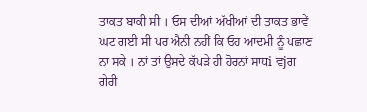ਤਾਕਤ ਬਾਕੀ ਸੀ । ਓਸ ਦੀਆਂ ਅੱਖੀਆਂ ਦੀ ਤਾਕਤ ਭਾਵੇਂ ਘਟ ਗਈ ਸੀ ਪਰ ਐਨੀ ਨਹੀਂ ਕਿ ਓਹ ਆਦਮੀ ਨੂੰ ਪਛਾਣ ਨਾ ਸਕੇ । ਨਾਂ ਤਾਂ ਉਸਦੇ ਕੱਪੜੇ ਹੀ ਹੋਰਨਾਂ ਸਾਧi ਵjਗ ਗੇਰੀ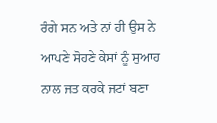ਰੰਗੇ ਸਨ ਅਤੇ ਨਾਂ ਹੀ ਉਸ ਨੇ ਆਪਣੇ ਸੋਹਣੇ ਕੇਸਾਂ ਨੂੰ ਸੁਆਹ ਨਾਲ ਜਤ ਕਰਕੇ ਜਟਾਂ ਬਣਾ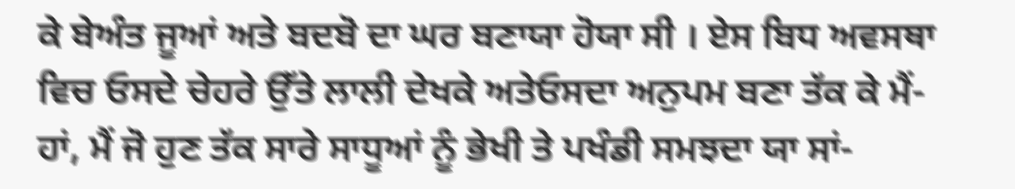ਕੇ ਬੇਅੰਤ ਜੂਆਂ ਅਤੇ ਬਦਬੋ ਦਾ ਘਰ ਬਣਾਯਾ ਹੋਯਾ ਸੀ । ਏਸ ਬਿਧ ਅਵਸਥਾ ਵਿਚ ਓਸਦੇ ਚੇਹਰੇ ਉੱਤੇ ਲਾਲੀ ਦੇਖਕੇ ਅਤੇਓਸਦਾ ਅਨੁਪਮ ਬਣਾ ਤੱਕ ਕੇ ਮੈਂ-ਹਾਂ, ਮੈਂ ਜੋ ਹੁਣ ਤੱਕ ਸਾਰੇ ਸਾਧੂਆਂ ਨੂੰ ਭੇਖੀ ਤੇ ਪਖੰਡੀ ਸਮਝਦਾ ਯਾ ਸਾਂ-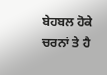ਬੇਹਬਲ ਹੋਕੇ ਚਰਨਾਂ ਤੇ ਹੈ